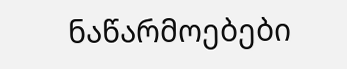ნაწარმოებები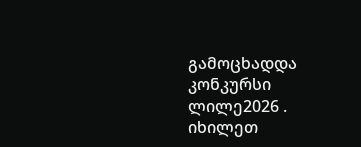გამოცხადდა კონკურსი ლილე2026 . იხილეთ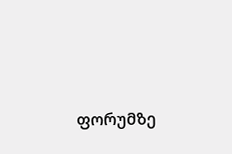ფორუმზე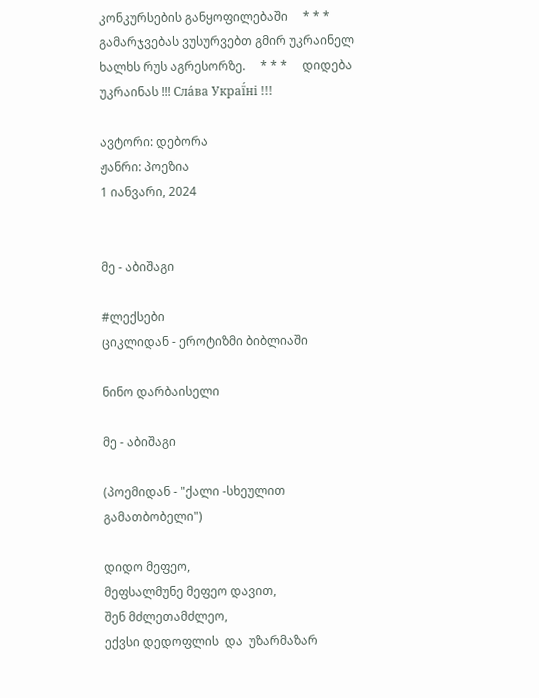კონკურსების განყოფილებაში     * * *     გამარჯვებას ვუსურვებთ გმირ უკრაინელ ხალხს რუს აგრესორზე.     * * *     დიდება უკრაინას !!! Сла́ва Украї́ні !!!

ავტორი: დებორა
ჟანრი: პოეზია
1 იანვარი, 2024


მე - აბიშაგი

#ლექსები
ციკლიდან - ეროტიზმი ბიბლიაში

ნინო დარბაისელი

მე - აბიშაგი

(პოემიდან - "ქალი -სხეულით გამათბობელი")

დიდო მეფეო,
მეფსალმუნე მეფეო დავით,
შენ მძლეთამძლეო,
ექვსი დედოფლის  და  უზარმაზარ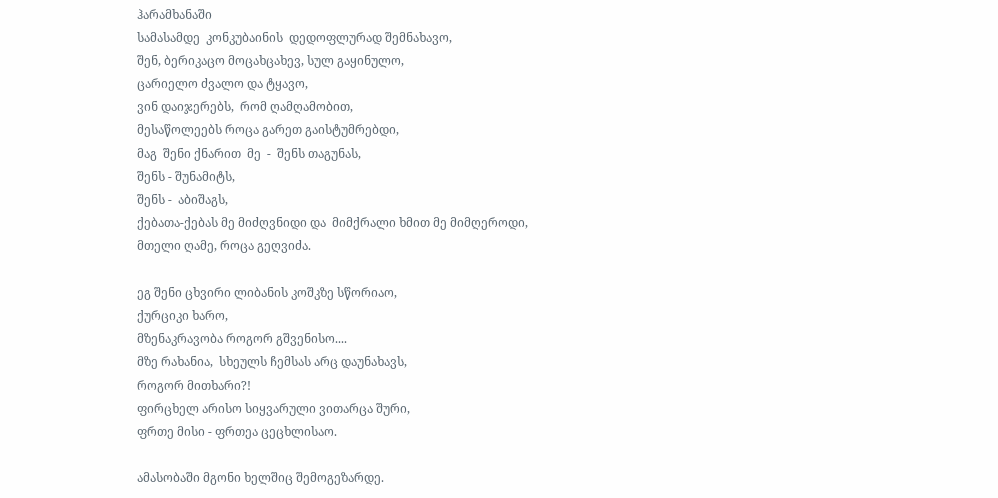ჰარამხანაში
სამასამდე  კონკუბაინის  დედოფლურად შემნახავო,
შენ, ბერიკაცო მოცახცახევ, სულ გაყინულო,
ცარიელო ძვალო და ტყავო,
ვინ დაიჯერებს,  რომ ღამღამობით,
მესაწოლეებს როცა გარეთ გაისტუმრებდი,
მაგ  შენი ქნარით  მე  -  შენს თაგუნას,
შენს - შუნამიტს,
შენს -  აბიშაგს,
ქებათა-ქებას მე მიძღვნიდი და  მიმქრალი ხმით მე მიმღეროდი,
მთელი ღამე, როცა გეღვიძა.

ეგ შენი ცხვირი ლიბანის კოშკზე სწორიაო,
ქურციკი ხარო,
მზენაკრავობა როგორ გშვენისო....
მზე რახანია,  სხეულს ჩემსას არც დაუნახავს,
როგორ მითხარი?!
ფირცხელ არისო სიყვარული ვითარცა შური,
ფრთე მისი - ფრთეა ცეცხლისაო.

ამასობაში მგონი ხელშიც შემოგეზარდე.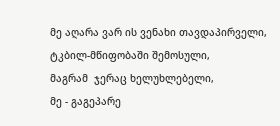მე აღარა ვარ ის ვენახი თავდაპირველი,
ტკბილ-მწიფობაში შემოსული,
მაგრამ  ჯერაც ხელუხლებელი,
მე - გაგეპარე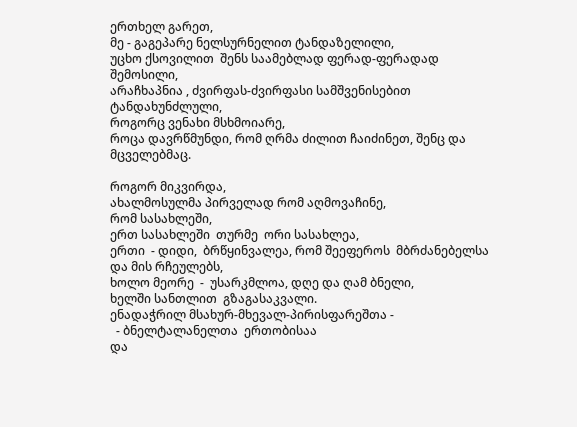ერთხელ გარეთ,
მე - გაგეპარე ნელსურნელით ტანდაზელილი,
უცხო ქსოვილით  შენს საამებლად ფერად-ფერადად შემოსილი,
არაჩხაპნია , ძვირფას-ძვირფასი სამშვენისებით ტანდახუნძლული,
როგორც ვენახი მსხმოიარე,
როცა დავრწმუნდი, რომ ღრმა ძილით ჩაიძინეთ, შენც და მცველებმაც.

როგორ მიკვირდა,
ახალმოსულმა პირველად რომ აღმოვაჩინე,
რომ სასახლეში,
ერთ სასახლეში  თურმე  ორი სასახლეა,
ერთი  - დიდი,  ბრწყინვალეა, რომ შეეფეროს  მბრძანებელსა და მის რჩეულებს,
ხოლო მეორე  -  უსარკმლოა, დღე და ღამ ბნელი,
ხელში სანთლით  გზაგასაკვალი.
ენადაჭრილ მსახურ-მხევალ-პირისფარეშთა -
  - ბნელტალანელთა  ერთობისაა
და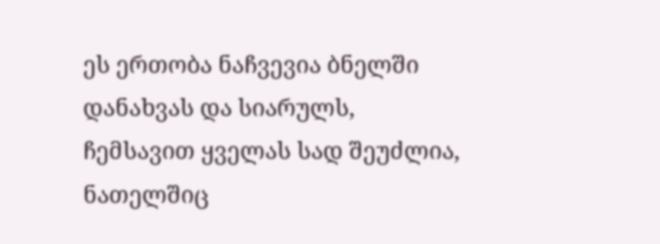ეს ერთობა ნაჩვევია ბნელში დანახვას და სიარულს,
ჩემსავით ყველას სად შეუძლია,
ნათელშიც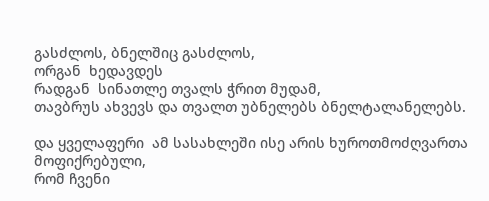გასძლოს, ბნელშიც გასძლოს,
ორგან  ხედავდეს
რადგან  სინათლე თვალს ჭრით მუდამ,
თავბრუს ახვევს და თვალთ უბნელებს ბნელტალანელებს.

და ყველაფერი  ამ სასახლეში ისე არის ხუროთმოძღვართა  მოფიქრებული,
რომ ჩვენი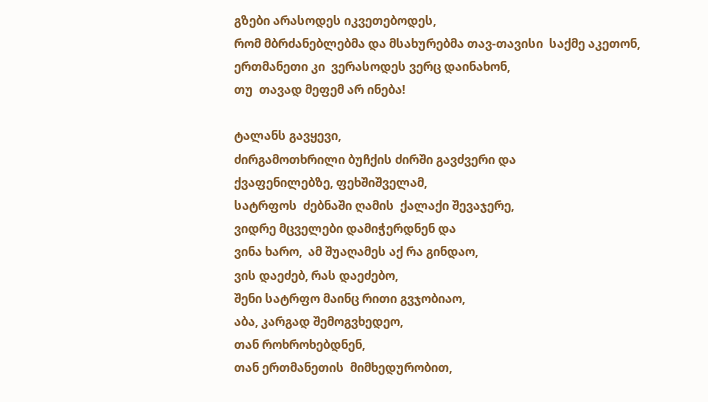გზები არასოდეს იკვეთებოდეს,
რომ მბრძანებლებმა და მსახურებმა თავ-თავისი  საქმე აკეთონ,
ერთმანეთი კი  ვერასოდეს ვერც დაინახონ,
თუ  თავად მეფემ არ ინება!

ტალანს გავყევი,
ძირგამოთხრილი ბუჩქის ძირში გავძვერი და
ქვაფენილებზე, ფეხშიშველამ,
სატრფოს  ძებნაში ღამის  ქალაქი შევაჯერე,
ვიდრე მცველები დამიჭერდნენ და
ვინა ხარო,  ამ შუაღამეს აქ რა გინდაო,
ვის დაეძებ, რას დაეძებო,
შენი სატრფო მაინც რითი გვჯობიაო,
აბა, კარგად შემოგვხედეო,
თან როხროხებდნენ,
თან ერთმანეთის  მიმხედურობით,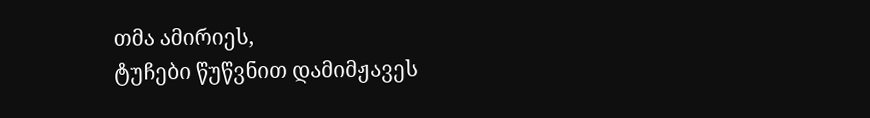თმა ამირიეს,
ტუჩები წუწვნით დამიმჟავეს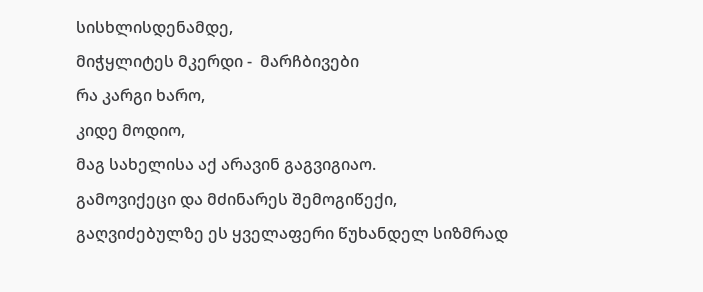სისხლისდენამდე,
მიჭყლიტეს მკერდი -  მარჩბივები
რა კარგი ხარო,
კიდე მოდიო,
მაგ სახელისა აქ არავინ გაგვიგიაო.
გამოვიქეცი და მძინარეს შემოგიწექი,
გაღვიძებულზე ეს ყველაფერი წუხანდელ სიზმრად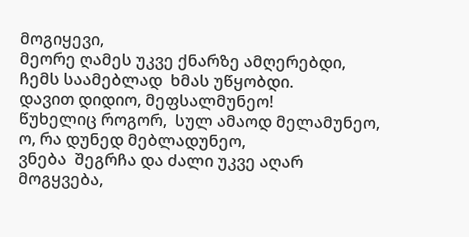მოგიყევი,
მეორე ღამეს უკვე ქნარზე ამღერებდი,
ჩემს საამებლად  ხმას უწყობდი.
დავით დიდიო, მეფსალმუნეო!
წუხელიც როგორ,  სულ ამაოდ მელამუნეო,
ო, რა დუნედ მებლადუნეო,
ვნება  შეგრჩა და ძალი უკვე აღარ მოგყვება,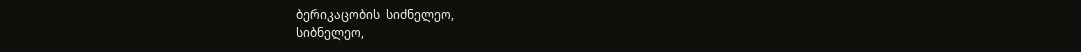ბერიკაცობის  სიძნელეო,
სიბნელეო,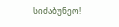სიძაბუნეო!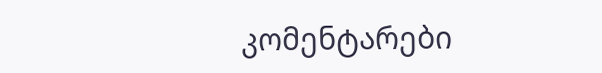კომენტარები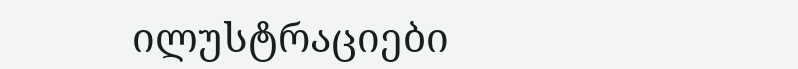ილუსტრაციები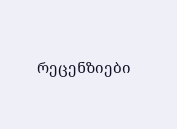რეცენზიები